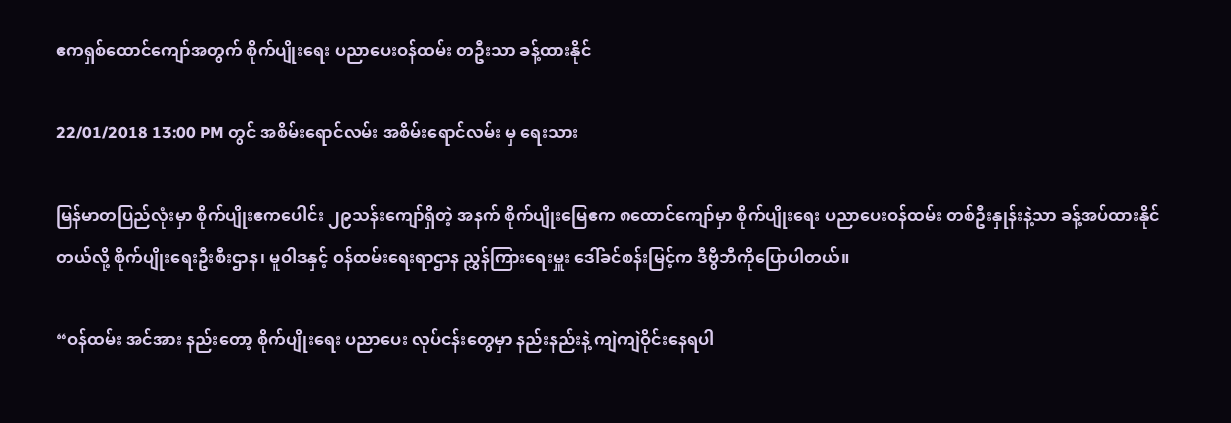ဧကရှစ်ထောင်ကျော်အတွက် စိုက်ပျိုးရေး ပညာပေးဝန်ထမ်း တဦးသာ ခန့်ထားနိုင်

22/01/2018 13:00 PM တွင် အစိမ်းရောင်လမ်း အစိမ်းရောင်လမ်း မှ ရေးသား

မြန်မာတပြည်လုံးမှာ စိုက်ပျိုးဧကပေါင်း ၂၉သန်းကျော်ရှိတဲ့ အနက် စိုက်ပျိုးမြေဧက ၈ထောင်ကျော်မှာ စိုက်ပျိုးရေး ပညာပေးဝန်ထမ်း တစ်ဦးနှုန်းနဲ့သာ ခန့်အပ်ထားနိုင်တယ်လို့ စိုက်ပျိုးရေးဦးစီးဌာန၊ မူဝါဒနှင့် ဝန်ထမ်းရေးရာဌာန ညွှန်ကြားရေးမှူး ဒေါ်ခင်စန်းမြင့်က ဒီဗွီဘီကိုပြောပါတယ်။

“ဝန်ထမ်း အင်အား နည်းတော့ စိုက်ပျိုးရေး ပညာပေး လုပ်ငန်းတွေမှာ နည်းနည်းနဲ့ ကျဲကျဲဝိုင်းနေရပါ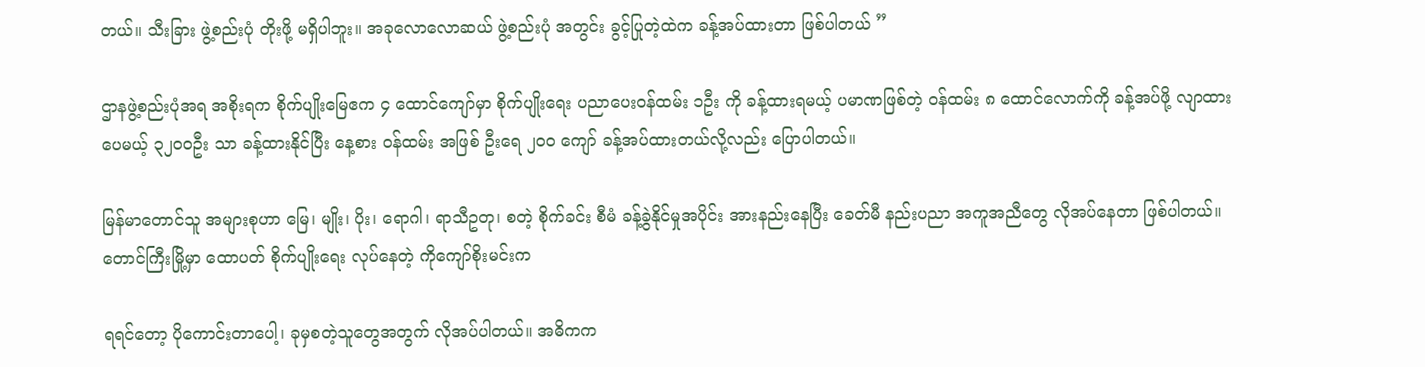တယ်။ သီးခြား ဖွဲ့စည်းပုံ တိုးဖို့ မရှိပါဘူး။ အခုလောလောဆယ် ဖွဲ့စည်းပုံ အတွင်း ခွင့်ပြုတဲ့ထဲက ခန့်အပ်ထားတာ ဖြစ်ပါတယ် ”

ဌာနဖွဲ့စည်းပုံအရ အစိုးရက စိုက်ပျိုးမြေဧက ၄ ထောင်ကျော်မှာ စိုက်ပျိုးရေး ပညာပေးဝန်ထမ်း ၁ဦး ကို ခန့်ထားရမယ့် ပမာဏဖြစ်တဲ့ ဝန်ထမ်း ၈ ထောင်လောက်ကို ခန့်အပ်ဖို့ လျာထားပေမယ့် ၃၂၀၀ဦး သာ ခန့်ထားနိုင်ပြီး နေ့စား ဝန်ထမ်း အဖြစ် ဦးရေ ၂၀၀ ကျော် ခန့်အပ်ထားတယ်လို့လည်း ပြောပါတယ်။

မြန်မာတောင်သူ အများစုဟာ မြေ၊ မျိုး၊ ပိုး၊ ရောဂါ၊ ရာသီဥတု၊ စတဲ့ စိုက်ခင်း စီမံ ခန့်ခွဲနိုင်မှုအပိုင်း အားနည်းနေပြီး ခေတ်မီ နည်းပညာ အကူအညီတွေ လိုအပ်နေတာ ဖြစ်ပါတယ်။
တောင်ကြီးမြို့မှာ ထောပတ် စိုက်ပျိုးရေး လုပ်နေတဲ့ ကိုကျော်စိုးမင်းက

ရရင်တော့ ပိုကောင်းတာပေါ့၊ ခုမှစတဲ့သူတွေအတွက် လိုအပ်ပါတယ်။ အဓိကက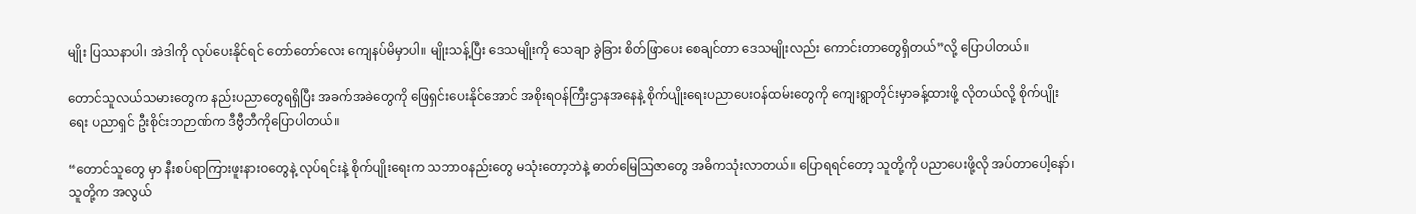မျိုး ပြဿနာပါ၊ အဲဒါကို လုပ်ပေးနိုင်ရင် တော်တော်လေး ကျေနပ်မိမှာပါ။ မျိုးသန့်ပြီး ဒေသမျိုးကို သေချာ ခွဲခြား စိတ်ဖြာပေး စေချင်တာ ဒေသမျိုးလည်း ကောင်းတာတွေရှိတယ်”လို့ ပြောပါတယ်။

တောင်သူလယ်သမားတွေက နည်းပညာတွေရရှိပြီး အခက်အခဲတွေကို ဖြေရှင်းပေးနိုင်အောင် အစိုးရဝန်ကြီးဌာနအနေနဲ့ စိုက်ပျိုးရေးပညာပေးဝန်ထမ်းတွေကို ကျေးရွာတိုင်းမှာခန့်ထားဖို့ လိုတယ်လို့ စိုက်ပျိုးရေး ပညာရှင် ဦးစိုင်းဘဉာဏ်က ဒီဗွီဘီကိုပြောပါတယ်။

“တောင်သူတွေ မှာ နီးစပ်ရာကြားဖူးနားဝတွေနဲ့ လုပ်ရင်းနဲ့ စိုက်ပျိုးရေးက သဘာဝနည်းတွေ မသုံးတော့ဘဲနဲ့ ဓာတ်မြေသြဇာတွေ အဓိကသုံးလာတယ်။ ပြောရရင်တော့ သူတို့ကို ပညာပေးဖို့လို အပ်တာပေါ့နော်၊ သူတို့က အလွယ်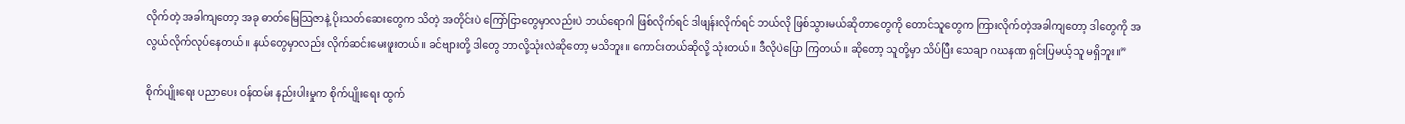လိုက်တဲ့ အခါကျတော့ အခု ဓာတ်မြေသြဇာနဲ့ ပိုးသတ်ဆေးတွေက သိတဲ့ အတိုင်းပဲ ကြော်ငြာတွေမှာလည်းပဲ ဘယ်ရောဂါ ဖြစ်လိုက်ရင် ဒါဖျန်းလိုက်ရင် ဘယ်လို ဖြစ်သွားမယ်ဆိုတာတွေကို တောင်သူတွေက ကြားလိုက်တဲ့အခါကျတော့ ဒါတွေကို အလွယ်လိုက်လုပ်နေတယ်။ နယ်တွေမှာလည်း လိုက်ဆင်းမေးဖူးတယ်။ ခင်ဗျားတို့ ဒါတွေ ဘာလို့သုံးလဲဆိုတော့ မသိဘူး။ ကောင်းတယ်ဆိုလို့ သုံးတယ်။ ဒီလိုပဲပြော ကြတယ်။ ဆိုတော့ သူတို့မှာ သိပ်ပြီး သေချာ ဂဃနဏ ရှင်းပြမယ့်သူ မရှိဘူး။”

စိုက်ပျိုးရေး ပညာပေး ဝန်ထမ်း နည်းပါးမှုက စိုက်ပျိုးရေး ထွက်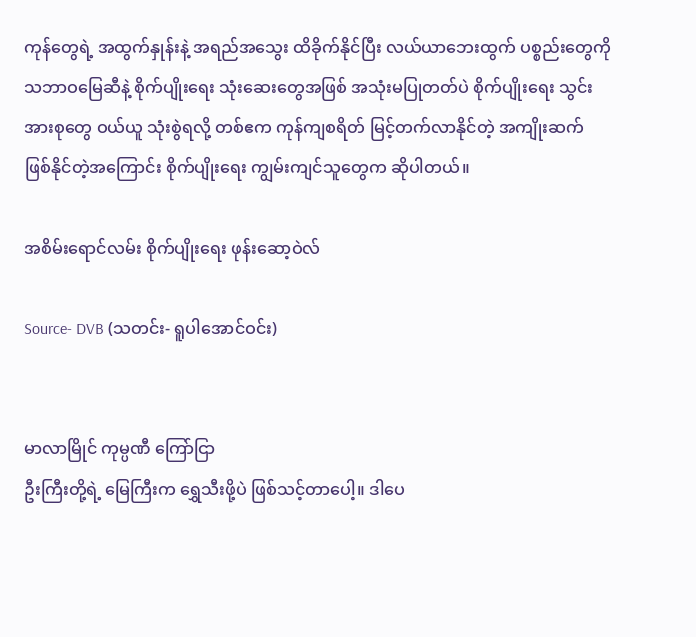ကုန်တွေရဲ့ အထွက်နှုန်းနဲ့ အရည်အသွေး ထိခိုက်နိုင်ပြီး လယ်ယာဘေးထွက် ပစ္စည်းတွေကို သဘာဝမြေဆီနဲ့ စိုက်ပျိုးရေး သုံးဆေးတွေအဖြစ် အသုံးမပြုတတ်ပဲ စိုက်ပျိုးရေး သွင်းအားစုတွေ ဝယ်ယူ သုံးစွဲရလို့ တစ်ဧက ကုန်ကျစရိတ် မြင့်တက်လာနိုင်တဲ့ အကျိုးဆက် ဖြစ်နိုင်တဲ့အကြောင်း စိုက်ပျိုးရေး ကျွမ်းကျင်သူတွေက ဆိုပါတယ်။

အစိမ်းရောင်လမ်း စိုက်ပျိုးရေး ဖုန်းဆော့ဝဲလ်

Source- DVB (သတင်း- ရူပါအောင်ဝင်း)


မာလာမြိုင် ကုမ္ပဏီ ကြော်ငြာ
ဦးကြီးတို့ရဲ့ မြေကြီးက ရွှေသီးဖို့ပဲ ဖြစ်သင့်တာပေါ့။ ဒါပေ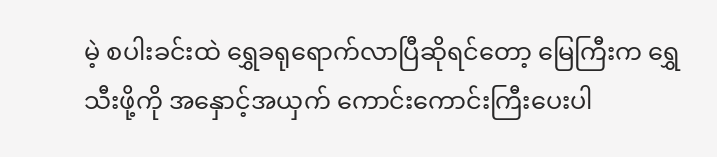မဲ့ စပါးခင်းထဲ ရွှေခရုရောက်လာပြီဆိုရင်တော့ မြေကြီးက ရွှေသီးဖို့ကို အနှောင့်အယှက် ကောင်းကောင်းကြီးပေးပါ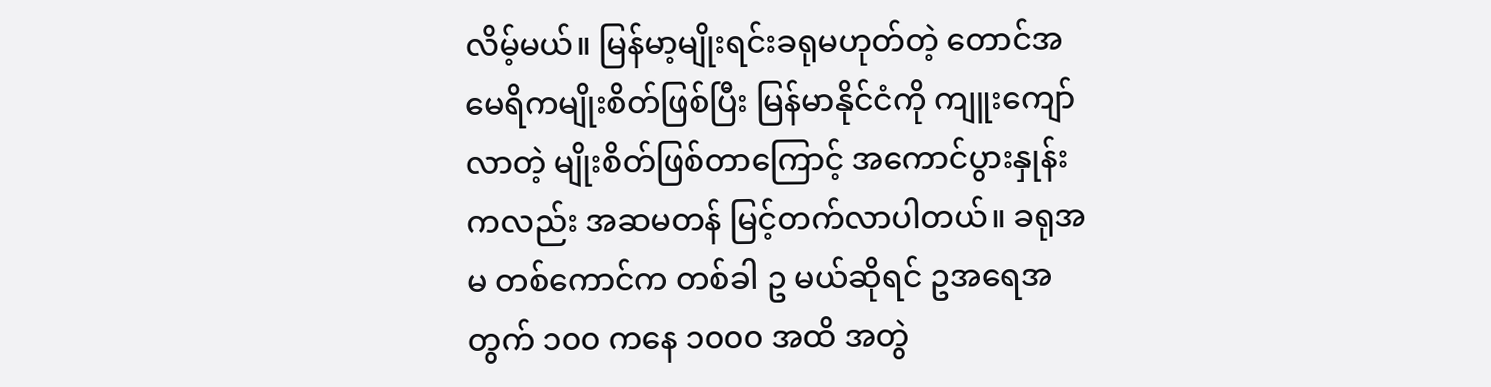လိမ့်မယ်။ မြန်မာ့မျိုးရင်းခရုမဟုတ်တဲ့ တောင်အမေရိကမျိုးစိတ်ဖြစ်ပြီး မြန်မာနိုင်ငံကို ကျူးကျော်လာတဲ့ မျိုးစိတ်ဖြစ်တာကြောင့် အကောင်ပွားနှုန်းကလည်း အဆမတန် မြင့်တက်လာပါတယ်။ ခရုအမ တစ်ကောင်က တစ်ခါ ဥ မယ်ဆိုရင် ဥအရေအတွက် ၁၀၀ ကနေ ၁၀၀၀ အထိ အတွဲ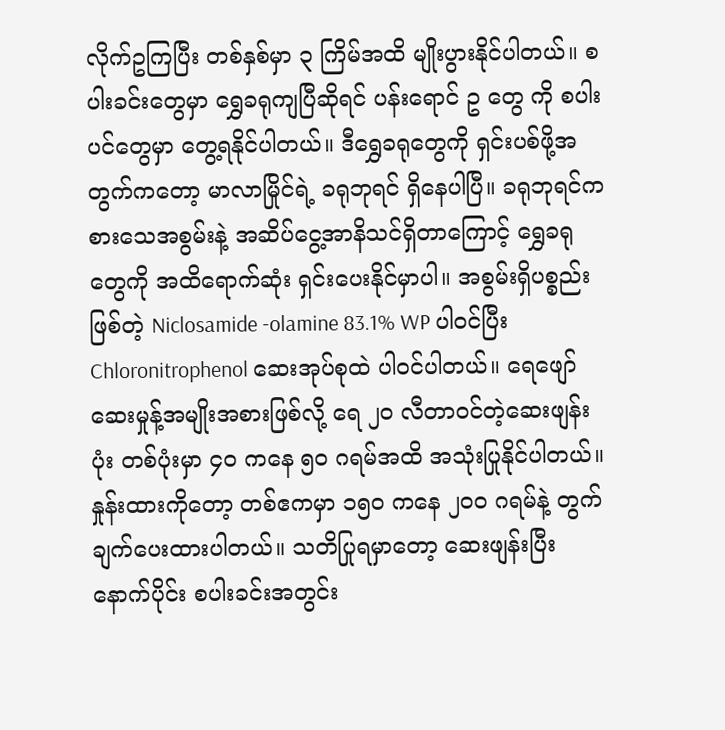လိုက်ဥကြပြီး တစ်နှစ်မှာ ၃ ကြိမ်အထိ မျိုးပွားနိုင်ပါတယ်။ စပါးခင်းတွေမှာ ရွှေခရုကျပြီဆိုရင် ပန်းရောင် ဥ တွေ ကို စပါးပင်တွေမှာ တွေ့ရနိုင်ပါတယ်။ ဒီရွှေခရုတွေကို ရှင်းပစ်ဖို့အတွက်ကတော့ မာလာမြိုင်ရဲ့ ခရုဘုရင် ရှိနေပါပြီ။ ခရုဘုရင်က စားသေအစွမ်းနဲ့ အဆိပ်ငွေ့အာနိသင်ရှိတာကြောင့် ရွှေခရုတွေကို အထိရောက်ဆုံး ရှင်းပေးနိုင်မှာပါ။ အစွမ်းရှိပစ္စည်းဖြစ်တဲ့ Niclosamide -olamine 83.1% WP ပါဝင်ပြီး Chloronitrophenol ဆေးအုပ်စုထဲ ပါဝင်ပါတယ်။ ရေဖျော်ဆေးမှုန့်အမျိုးအစားဖြစ်လို့ ရေ ၂၀ လီတာဝင်တဲ့ဆေးဖျန်းပုံး တစ်ပုံးမှာ ၄၀ ကနေ ၅၀ ဂရမ်အထိ အသုံးပြုနိုင်ပါတယ်။ နှုန်းထားကိုတော့ တစ်ဧကမှာ ၁၅၀ ကနေ ၂၀၀ ဂရမ်နဲ့ တွက်ချက်ပေးထားပါတယ်။ သတိပြုရမှာတော့ ဆေးဖျန်းပြီးနောက်ပိုင်း စပါးခင်းအတွင်း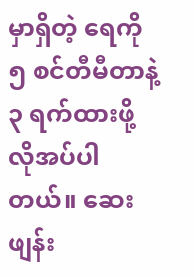မှာရှိတဲ့ ရေကို ၅ စင်တီမီတာနဲ့ ၃ ရက်ထားဖို့ လိုအပ်ပါတယ်။ ဆေးဖျန်း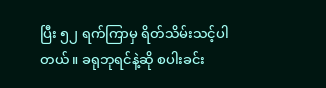ပြီး ၅၂ ရက်ကြာမှ ရိတ်သိမ်းသင့်ပါတယ်။ ခရုဘုရင်နဲ့ဆို စပါးခင်း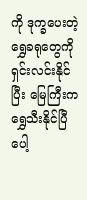ကို ဒုက္ခပေးတဲ့ ရွှေခရုတွေကို ရှင်းလင်းနိုင်ပြီး မြေကြီးက ရွှေသီးနိုင်ပြီပေါ့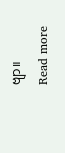ဗျာ။
Read more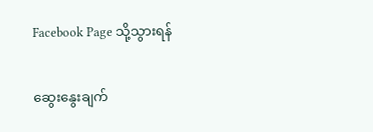Facebook Page သို့သွားရန်

ဆွေးနွေးချက်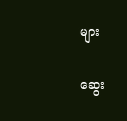များ

ဆွေး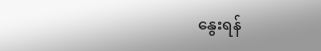နွေးရန်